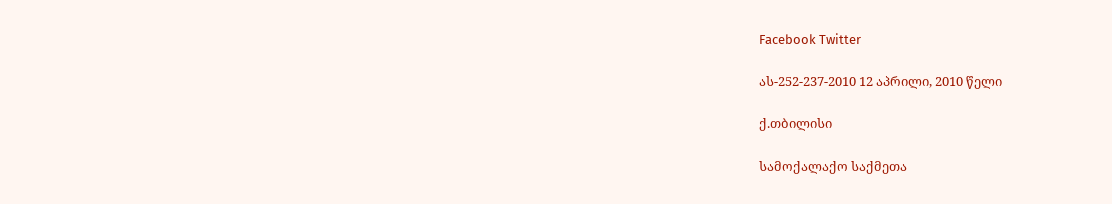Facebook Twitter

ას-252-237-2010 12 აპრილი, 2010 წელი

ქ.თბილისი

სამოქალაქო საქმეთა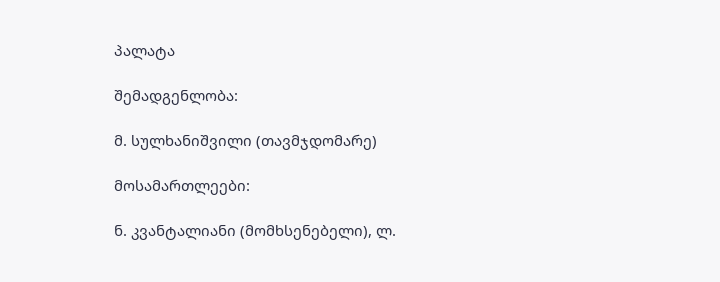პალატა

შემადგენლობა:

მ. სულხანიშვილი (თავმჯდომარე)

მოსამართლეები:

ნ. კვანტალიანი (მომხსენებელი), ლ.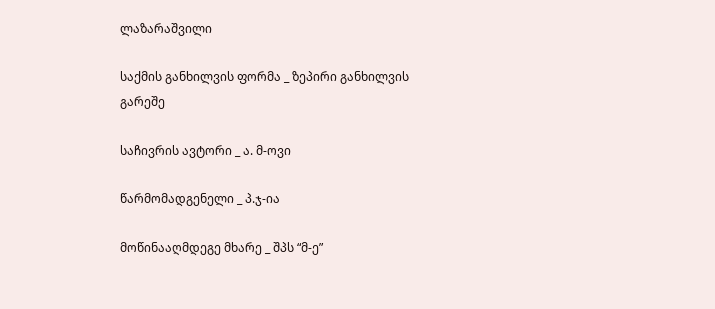ლაზარაშვილი

საქმის განხილვის ფორმა _ ზეპირი განხილვის გარეშე

საჩივრის ავტორი _ ა. მ-ოვი

წარმომადგენელი _ პ.ჯ-ია

მოწინააღმდეგე მხარე _ შპს “მ-ე”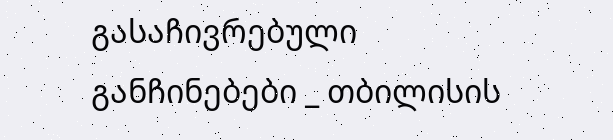გასაჩივრებული განჩინებები _ თბილისის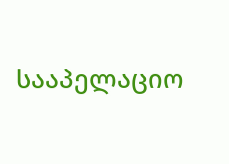სააპელაციო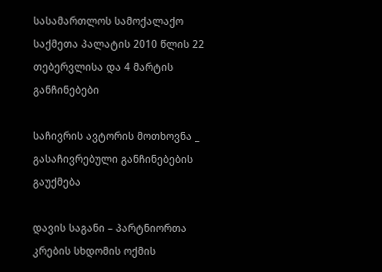სასამართლოს სამოქალაქო საქმეთა პალატის 2010 წლის 22 თებერვლისა და 4 მარტის განჩინებები

საჩივრის ავტორის მოთხოვნა _ გასაჩივრებული განჩინებების გაუქმება

დავის საგანი – პარტნიორთა კრების სხდომის ოქმის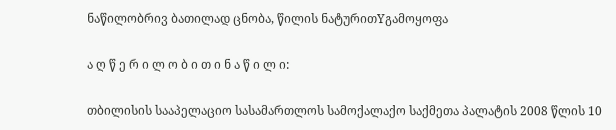ნაწილობრივ ბათილად ცნობა, წილის ნატურითYგამოყოფა

ა ღ წ ე რ ი ლ ო ბ ი თ ი ნ ა წ ი ლ ი:

თბილისის სააპელაციო სასამართლოს სამოქალაქო საქმეთა პალატის 2008 წლის 10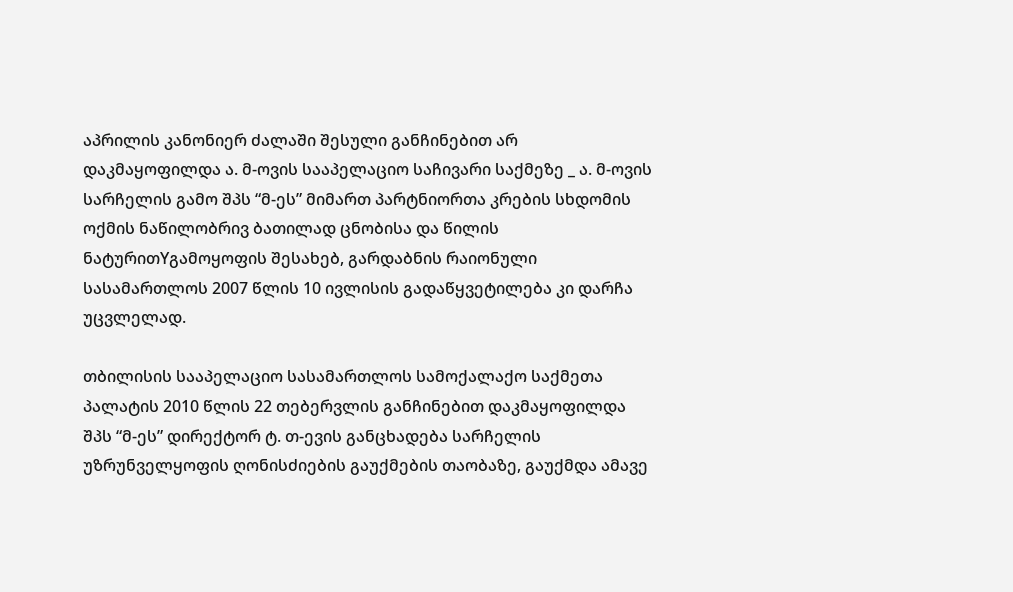აპრილის კანონიერ ძალაში შესული განჩინებით არ დაკმაყოფილდა ა. მ-ოვის სააპელაციო საჩივარი საქმეზე _ ა. მ-ოვის სარჩელის გამო შპს “მ-ეს” მიმართ პარტნიორთა კრების სხდომის ოქმის ნაწილობრივ ბათილად ცნობისა და წილის ნატურითYგამოყოფის შესახებ, გარდაბნის რაიონული სასამართლოს 2007 წლის 10 ივლისის გადაწყვეტილება კი დარჩა უცვლელად.

თბილისის სააპელაციო სასამართლოს სამოქალაქო საქმეთა პალატის 2010 წლის 22 თებერვლის განჩინებით დაკმაყოფილდა შპს “მ-ეს” დირექტორ ტ. თ-ევის განცხადება სარჩელის უზრუნველყოფის ღონისძიების გაუქმების თაობაზე, გაუქმდა ამავე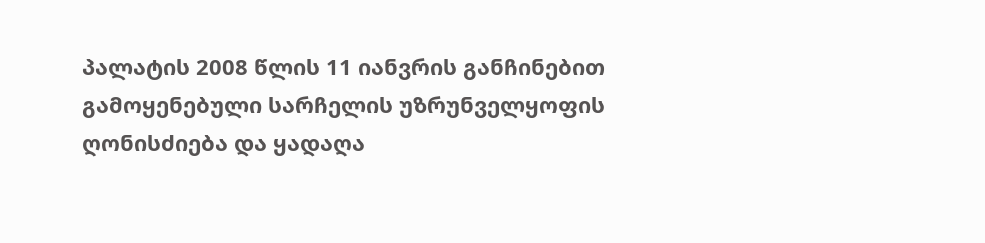პალატის 2008 წლის 11 იანვრის განჩინებით გამოყენებული სარჩელის უზრუნველყოფის ღონისძიება და ყადაღა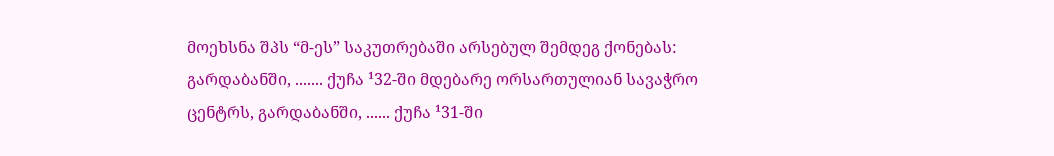მოეხსნა შპს “მ-ეს” საკუთრებაში არსებულ შემდეგ ქონებას: გარდაბანში, ....... ქუჩა ¹32-ში მდებარე ორსართულიან სავაჭრო ცენტრს, გარდაბანში, ...... ქუჩა ¹31-ში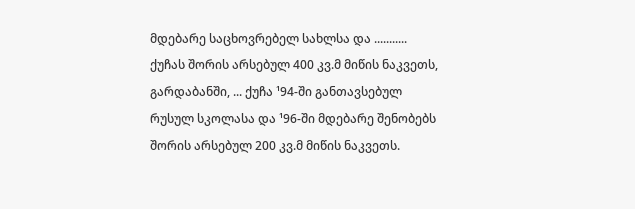მდებარე საცხოვრებელ სახლსა და ........... ქუჩას შორის არსებულ 400 კვ.მ მიწის ნაკვეთს, გარდაბანში, ... ქუჩა ¹94-ში განთავსებულ რუსულ სკოლასა და ¹96-ში მდებარე შენობებს შორის არსებულ 200 კვ.მ მიწის ნაკვეთს.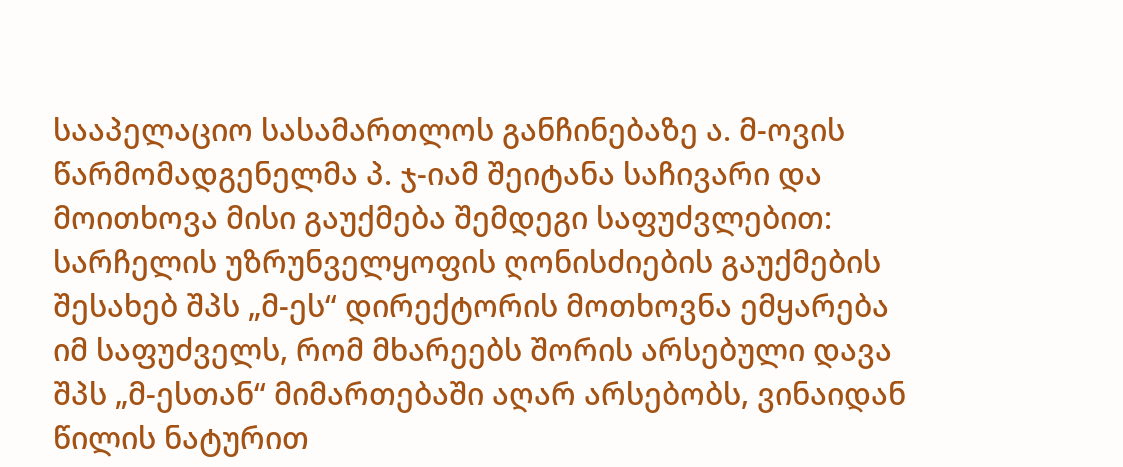სააპელაციო სასამართლოს განჩინებაზე ა. მ-ოვის წარმომადგენელმა პ. ჯ-იამ შეიტანა საჩივარი და მოითხოვა მისი გაუქმება შემდეგი საფუძვლებით: სარჩელის უზრუნველყოფის ღონისძიების გაუქმების შესახებ შპს „მ-ეს“ დირექტორის მოთხოვნა ემყარება იმ საფუძველს, რომ მხარეებს შორის არსებული დავა შპს „მ-ესთან“ მიმართებაში აღარ არსებობს, ვინაიდან წილის ნატურით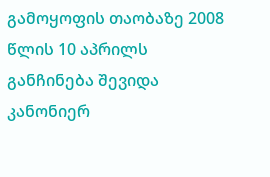გამოყოფის თაობაზე 2008 წლის 10 აპრილს განჩინება შევიდა კანონიერ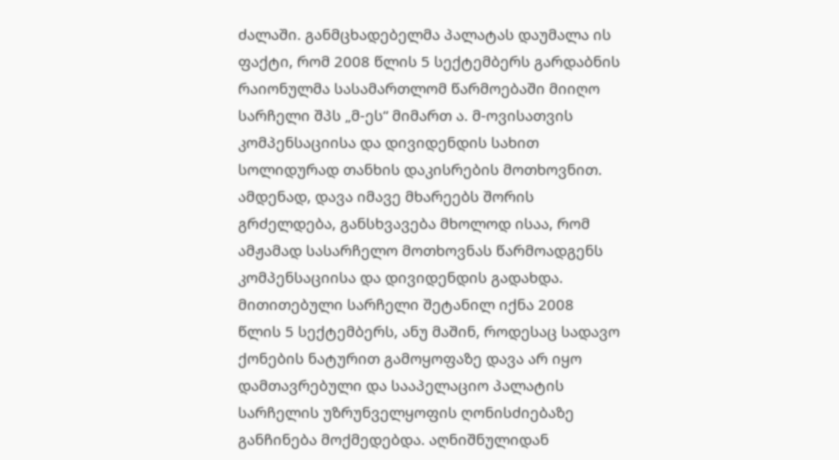ძალაში. განმცხადებელმა პალატას დაუმალა ის ფაქტი, რომ 2008 წლის 5 სექტემბერს გარდაბნის რაიონულმა სასამართლომ წარმოებაში მიიღო სარჩელი შპს „მ-ეს“ მიმართ ა. მ-ოვისათვის კომპენსაციისა და დივიდენდის სახით სოლიდურად თანხის დაკისრების მოთხოვნით. ამდენად, დავა იმავე მხარეებს შორის გრძელდება, განსხვავება მხოლოდ ისაა, რომ ამჟამად სასარჩელო მოთხოვნას წარმოადგენს კომპენსაციისა და დივიდენდის გადახდა. მითითებული სარჩელი შეტანილ იქნა 2008 წლის 5 სექტემბერს, ანუ მაშინ, როდესაც სადავო ქონების ნატურით გამოყოფაზე დავა არ იყო დამთავრებული და სააპელაციო პალატის სარჩელის უზრუნველყოფის ღონისძიებაზე განჩინება მოქმედებდა. აღნიშნულიდან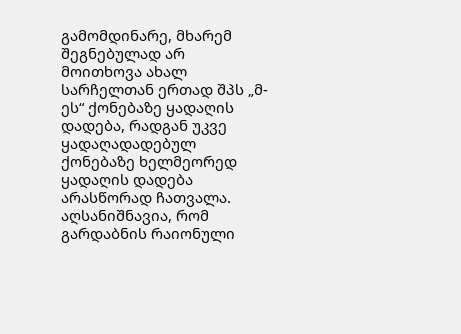გამომდინარე, მხარემ შეგნებულად არ მოითხოვა ახალ სარჩელთან ერთად შპს „მ-ეს“ ქონებაზე ყადაღის დადება, რადგან უკვე ყადაღადადებულ ქონებაზე ხელმეორედ ყადაღის დადება არასწორად ჩათვალა. აღსანიშნავია, რომ გარდაბნის რაიონული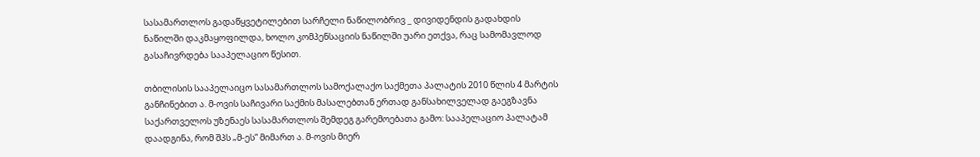სასამართლოს გადაწყვეტილებით სარჩელი ნაწილობრივ _ დივიდენდის გადახდის ნაწილში დაკმაყოფილდა, ხოლო კომპენსაციის ნაწილში უარი ეთქვა, რაც სამომავლოდ გასაჩივრდება სააპელაციო წესით.

თბილისის სააპელაიცო სასამართლოს სამოქალაქო საქმეთა პალატის 2010 წლის 4 მარტის განჩინებით ა. მ-ოვის საჩივარი საქმის მასალებთან ერთად განსახილველად გაეგზავნა საქართველოს უზენაეს სასამართლოს შემდეგ გარემოებათა გამო: სააპელაციო პალატამ დაადგინა, რომ შპს „მ-ეს“ მიმართ ა. მ-ოვის მიერ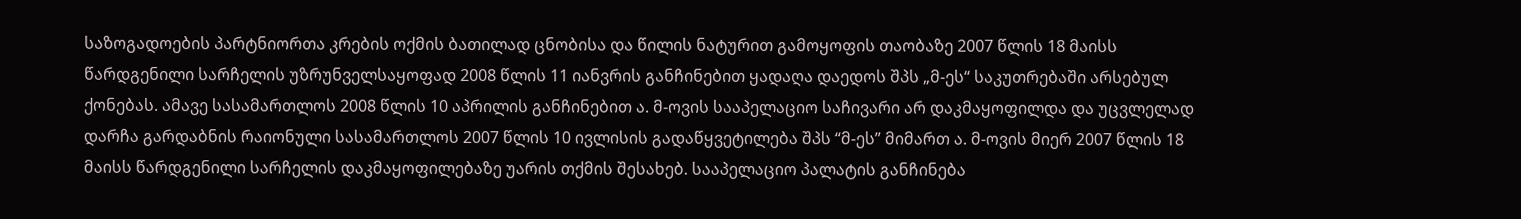საზოგადოების პარტნიორთა კრების ოქმის ბათილად ცნობისა და წილის ნატურით გამოყოფის თაობაზე 2007 წლის 18 მაისს წარდგენილი სარჩელის უზრუნველსაყოფად 2008 წლის 11 იანვრის განჩინებით ყადაღა დაედოს შპს „მ-ეს“ საკუთრებაში არსებულ ქონებას. ამავე სასამართლოს 2008 წლის 10 აპრილის განჩინებით ა. მ-ოვის სააპელაციო საჩივარი არ დაკმაყოფილდა და უცვლელად დარჩა გარდაბნის რაიონული სასამართლოს 2007 წლის 10 ივლისის გადაწყვეტილება შპს “მ-ეს” მიმართ ა. მ-ოვის მიერ 2007 წლის 18 მაისს წარდგენილი სარჩელის დაკმაყოფილებაზე უარის თქმის შესახებ. სააპელაციო პალატის განჩინება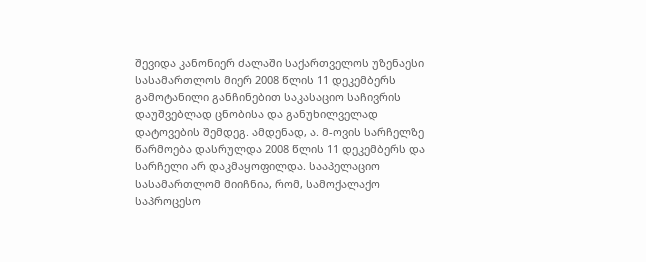შევიდა კანონიერ ძალაში საქართველოს უზენაესი სასამართლოს მიერ 2008 წლის 11 დეკემბერს გამოტანილი განჩინებით საკასაციო საჩივრის დაუშვებლად ცნობისა და განუხილველად დატოვების შემდეგ. ამდენად, ა. მ-ოვის სარჩელზე წარმოება დასრულდა 2008 წლის 11 დეკემბერს და სარჩელი არ დაკმაყოფილდა. სააპელაციო სასამართლომ მიიჩნია, რომ, სამოქალაქო საპროცესო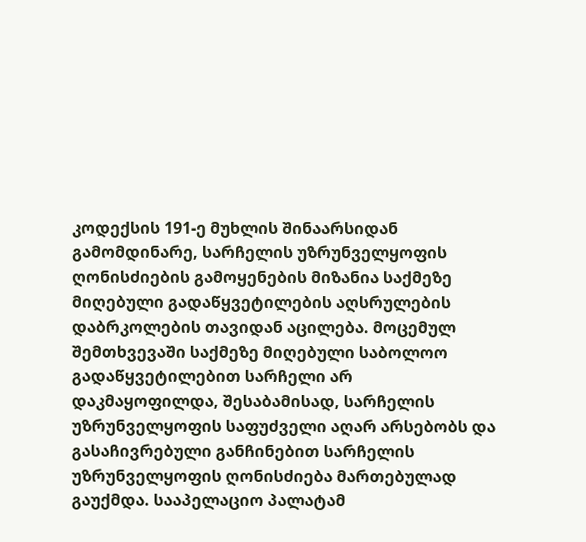კოდექსის 191-ე მუხლის შინაარსიდან გამომდინარე, სარჩელის უზრუნველყოფის ღონისძიების გამოყენების მიზანია საქმეზე მიღებული გადაწყვეტილების აღსრულების დაბრკოლების თავიდან აცილება. მოცემულ შემთხვევაში საქმეზე მიღებული საბოლოო გადაწყვეტილებით სარჩელი არ დაკმაყოფილდა, შესაბამისად, სარჩელის უზრუნველყოფის საფუძველი აღარ არსებობს და გასაჩივრებული განჩინებით სარჩელის უზრუნველყოფის ღონისძიება მართებულად გაუქმდა. სააპელაციო პალატამ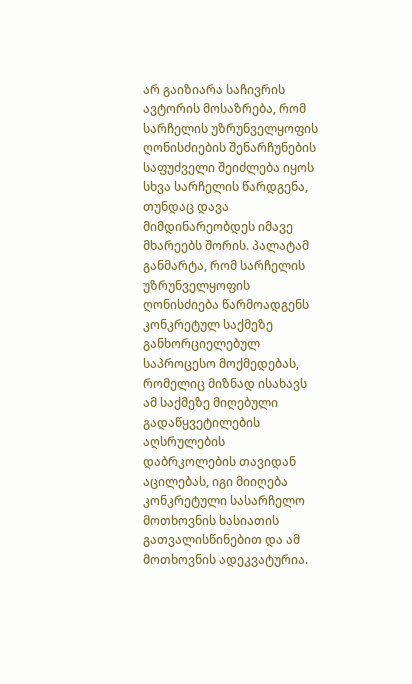არ გაიზიარა საჩივრის ავტორის მოსაზრება, რომ სარჩელის უზრუნველყოფის ღონისძიების შენარჩუნების საფუძველი შეიძლება იყოს სხვა სარჩელის წარდგენა, თუნდაც დავა მიმდინარეობდეს იმავე მხარეებს შორის. პალატამ განმარტა, რომ სარჩელის უზრუნველყოფის ღონისძიება წარმოადგენს კონკრეტულ საქმეზე განხორციელებულ საპროცესო მოქმედებას, რომელიც მიზნად ისახავს ამ საქმეზე მიღებული გადაწყვეტილების აღსრულების დაბრკოლების თავიდან აცილებას, იგი მიიღება კონკრეტული სასარჩელო მოთხოვნის ხასიათის გათვალისწინებით და ამ მოთხოვნის ადეკვატურია.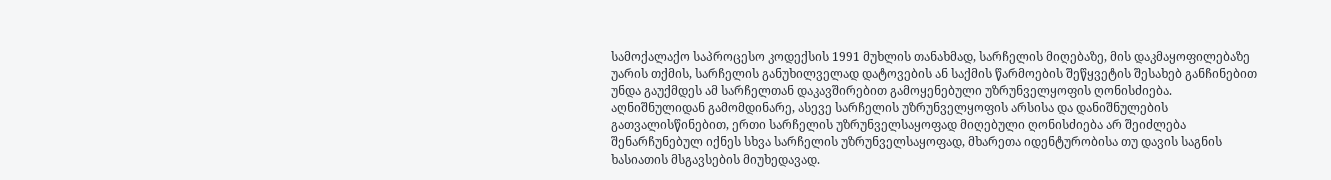სამოქალაქო საპროცესო კოდექსის 1991 მუხლის თანახმად, სარჩელის მიღებაზე, მის დაკმაყოფილებაზე უარის თქმის, სარჩელის განუხილველად დატოვების ან საქმის წარმოების შეწყვეტის შესახებ განჩინებით უნდა გაუქმდეს ამ სარჩელთან დაკავშირებით გამოყენებული უზრუნველყოფის ღონისძიება. აღნიშნულიდან გამომდინარე, ასევე სარჩელის უზრუნველყოფის არსისა და დანიშნულების გათვალისწინებით, ერთი სარჩელის უზრუნველსაყოფად მიღებული ღონისძიება არ შეიძლება შენარჩუნებულ იქნეს სხვა სარჩელის უზრუნველსაყოფად, მხარეთა იდენტურობისა თუ დავის საგნის ხასიათის მსგავსების მიუხედავად.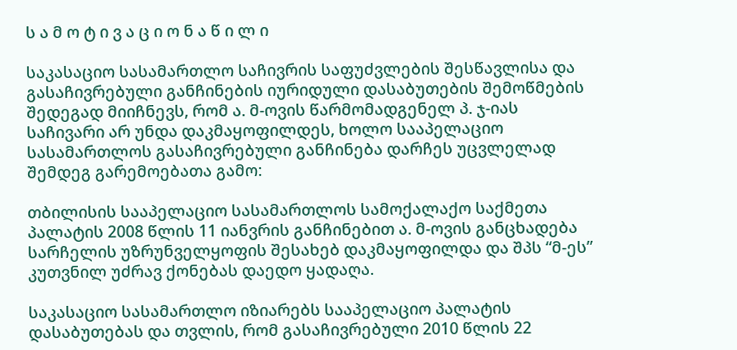ს ა მ ო ტ ი ვ ა ც ი ო ნ ა წ ი ლ ი

საკასაციო სასამართლო საჩივრის საფუძვლების შესწავლისა და გასაჩივრებული განჩინების იურიდული დასაბუთების შემოწმების შედეგად მიიჩნევს, რომ ა. მ-ოვის წარმომადგენელ პ. ჯ-იას საჩივარი არ უნდა დაკმაყოფილდეს, ხოლო სააპელაციო სასამართლოს გასაჩივრებული განჩინება დარჩეს უცვლელად შემდეგ გარემოებათა გამო:

თბილისის სააპელაციო სასამართლოს სამოქალაქო საქმეთა პალატის 2008 წლის 11 იანვრის განჩინებით ა. მ-ოვის განცხადება სარჩელის უზრუნველყოფის შესახებ დაკმაყოფილდა და შპს “მ-ეს” კუთვნილ უძრავ ქონებას დაედო ყადაღა.

საკასაციო სასამართლო იზიარებს სააპელაციო პალატის დასაბუთებას და თვლის, რომ გასაჩივრებული 2010 წლის 22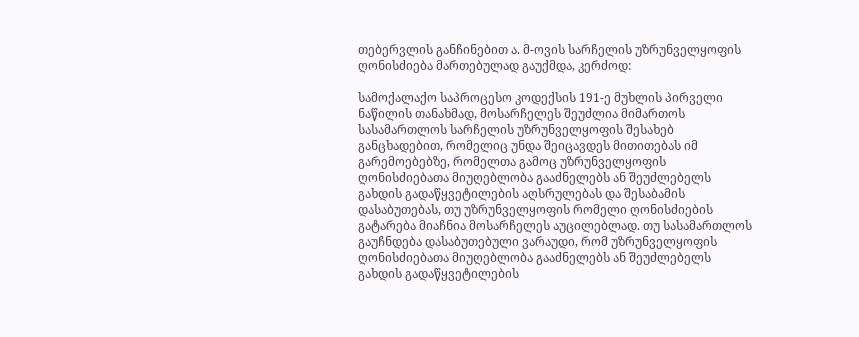თებერვლის განჩინებით ა. მ-ოვის სარჩელის უზრუნველყოფის ღონისძიება მართებულად გაუქმდა, კერძოდ:

სამოქალაქო საპროცესო კოდექსის 191-ე მუხლის პირველი ნაწილის თანახმად, მოსარჩელეს შეუძლია მიმართოს სასამართლოს სარჩელის უზრუნველყოფის შესახებ განცხადებით, რომელიც უნდა შეიცავდეს მითითებას იმ გარემოებებზე, რომელთა გამოც უზრუნველყოფის ღონისძიებათა მიუღებლობა გააძნელებს ან შეუძლებელს გახდის გადაწყვეტილების აღსრულებას და შესაბამის დასაბუთებას, თუ უზრუნველყოფის რომელი ღონისძიების გატარება მიაჩნია მოსარჩელეს აუცილებლად. თუ სასამართლოს გაუჩნდება დასაბუთებული ვარაუდი, რომ უზრუნველყოფის ღონისძიებათა მიუღებლობა გააძნელებს ან შეუძლებელს გახდის გადაწყვეტილების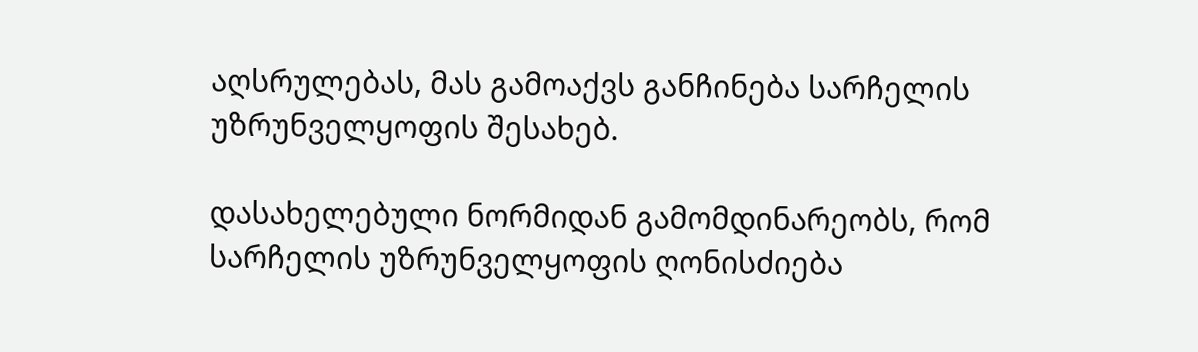აღსრულებას, მას გამოაქვს განჩინება სარჩელის უზრუნველყოფის შესახებ.

დასახელებული ნორმიდან გამომდინარეობს, რომ სარჩელის უზრუნველყოფის ღონისძიება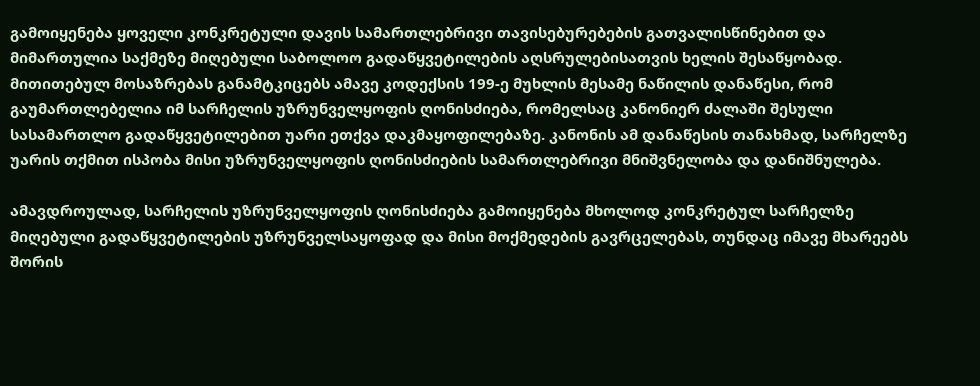გამოიყენება ყოველი კონკრეტული დავის სამართლებრივი თავისებურებების გათვალისწინებით და მიმართულია საქმეზე მიღებული საბოლოო გადაწყვეტილების აღსრულებისათვის ხელის შესაწყობად. მითითებულ მოსაზრებას განამტკიცებს ამავე კოდექსის 199-ე მუხლის მესამე ნაწილის დანაწესი, რომ გაუმართლებელია იმ სარჩელის უზრუნველყოფის ღონისძიება, რომელსაც კანონიერ ძალაში შესული სასამართლო გადაწყვეტილებით უარი ეთქვა დაკმაყოფილებაზე. კანონის ამ დანაწესის თანახმად, სარჩელზე უარის თქმით ისპობა მისი უზრუნველყოფის ღონისძიების სამართლებრივი მნიშვნელობა და დანიშნულება.

ამავდროულად, სარჩელის უზრუნველყოფის ღონისძიება გამოიყენება მხოლოდ კონკრეტულ სარჩელზე მიღებული გადაწყვეტილების უზრუნველსაყოფად და მისი მოქმედების გავრცელებას, თუნდაც იმავე მხარეებს შორის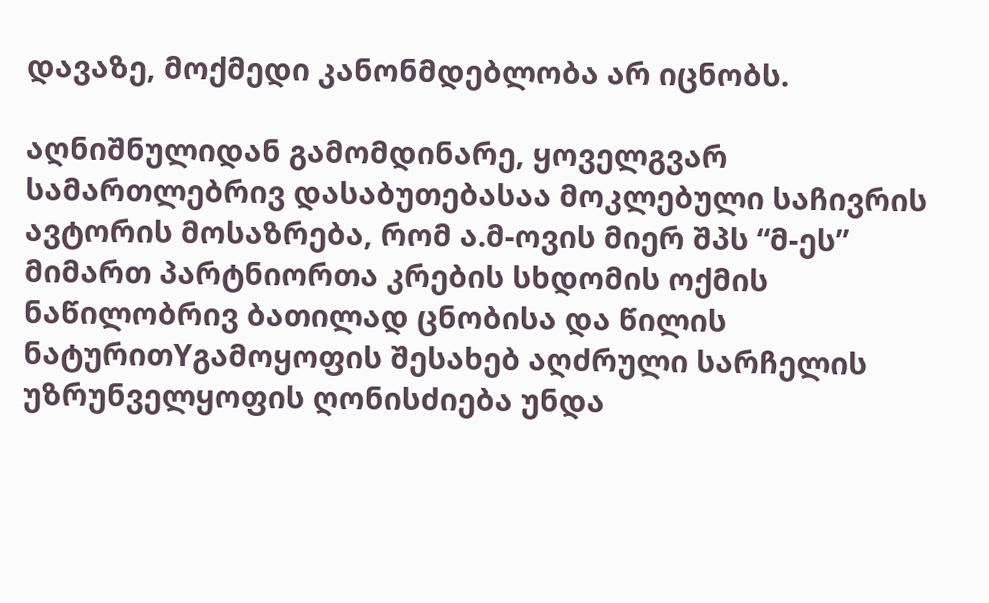დავაზე, მოქმედი კანონმდებლობა არ იცნობს.

აღნიშნულიდან გამომდინარე, ყოველგვარ სამართლებრივ დასაბუთებასაა მოკლებული საჩივრის ავტორის მოსაზრება, რომ ა.მ-ოვის მიერ შპს “მ-ეს” მიმართ პარტნიორთა კრების სხდომის ოქმის ნაწილობრივ ბათილად ცნობისა და წილის ნატურითYგამოყოფის შესახებ აღძრული სარჩელის უზრუნველყოფის ღონისძიება უნდა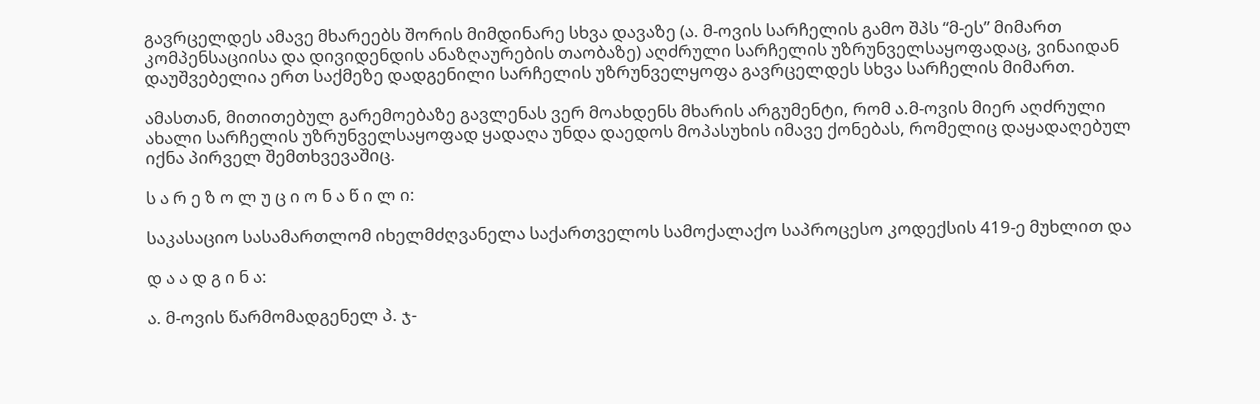გავრცელდეს ამავე მხარეებს შორის მიმდინარე სხვა დავაზე (ა. მ-ოვის სარჩელის გამო შპს “მ-ეს” მიმართ კომპენსაციისა და დივიდენდის ანაზღაურების თაობაზე) აღძრული სარჩელის უზრუნველსაყოფადაც, ვინაიდან დაუშვებელია ერთ საქმეზე დადგენილი სარჩელის უზრუნველყოფა გავრცელდეს სხვა სარჩელის მიმართ.

ამასთან, მითითებულ გარემოებაზე გავლენას ვერ მოახდენს მხარის არგუმენტი, რომ ა.მ-ოვის მიერ აღძრული ახალი სარჩელის უზრუნველსაყოფად ყადაღა უნდა დაედოს მოპასუხის იმავე ქონებას, რომელიც დაყადაღებულ იქნა პირველ შემთხვევაშიც.

ს ა რ ე ზ ო ლ უ ც ი ო ნ ა წ ი ლ ი:

საკასაციო სასამართლომ იხელმძღვანელა საქართველოს სამოქალაქო საპროცესო კოდექსის 419-ე მუხლით და

დ ა ა დ გ ი ნ ა:

ა. მ-ოვის წარმომადგენელ პ. ჯ-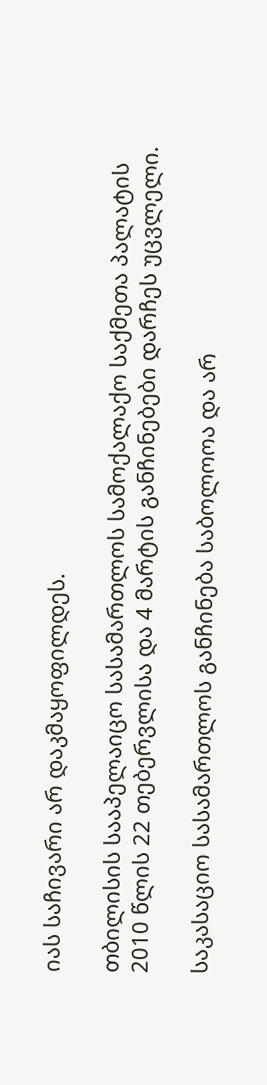იას საჩივარი არ დაკმაყოფილდეს.

თბილისის სააპელაიცო სასამართლოს სამოქალაქო საქმეთა პალატის 2010 წლის 22 თებერვლისა და 4 მარტის განჩინებები დარჩეს უცვლელი.

საკასაციო სასამართლოს განჩინება საბოლოოა და არ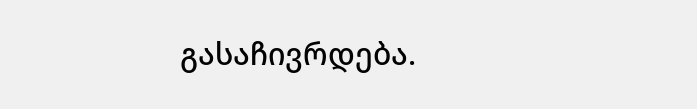გასაჩივრდება.